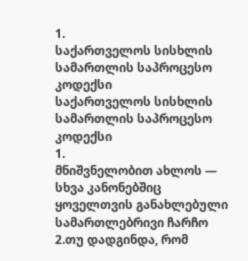1.
საქართველოს სისხლის სამართლის საპროცესო კოდექსი
საქართველოს სისხლის სამართლის საპროცესო კოდექსი
1.
მნიშვნელობით ახლოს — სხვა კანონებშიც
ყოველთვის განახლებული სამართლებრივი ჩარჩო
2.თუ დადგინდა, რომ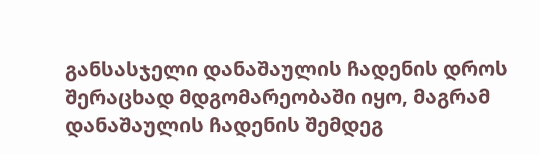განსასჯელი დანაშაულის ჩადენის დროს შერაცხად მდგომარეობაში იყო, მაგრამ დანაშაულის ჩადენის შემდეგ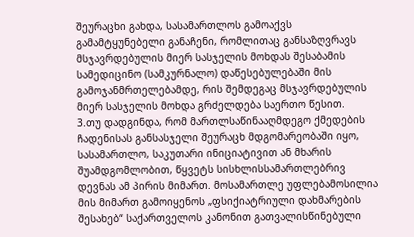შეურაცხი გახდა, სასამართლოს გამოაქვს გამამტყუნებელი განაჩენი, რომლითაც განსაზღვრავს მსჯავრდებულის მიერ სასჯელის მოხდას შესაბამის სამედიცინო (სამკურნალო) დაწესებულებაში მის გამოჯანმრთელებამდე, რის შემდეგაც მსჯავრდებულის მიერ სასჯელის მოხდა გრძელდება საერთო წესით.
3.თუ დადგინდა, რომ მართლსაწინააღმდეგო ქმედების ჩადენისას განსასჯელი შეურაცხ მდგომარეობაში იყო, სასამართლო, საკუთარი ინიციატივით ან მხარის შუამდგომლობით, წყვეტს სისხლისსამართლებრივ დევნას ამ პირის მიმართ. მოსამართლე უფლებამოსილია მის მიმართ გამოიყენოს „ფსიქიატრიული დახმარების შესახებ“ საქართველოს კანონით გათვალისწინებული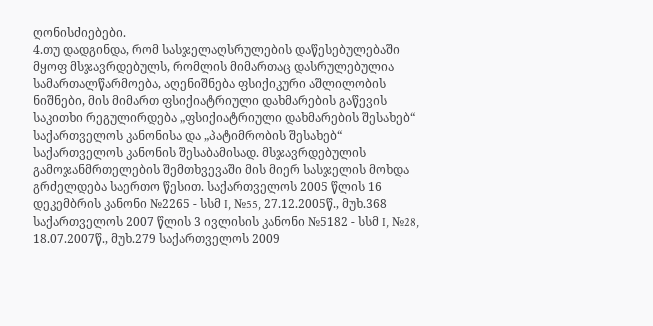ღონისძიებები.
4.თუ დადგინდა, რომ სასჯელაღსრულების დაწესებულებაში მყოფ მსჯავრდებულს, რომლის მიმართაც დასრულებულია სამართალწარმოება, აღენიშნება ფსიქიკური აშლილობის ნიშნები, მის მიმართ ფსიქიატრიული დახმარების გაწევის საკითხი რეგულირდება „ფსიქიატრიული დახმარების შესახებ“ საქართველოს კანონისა და „პატიმრობის შესახებ“ საქართველოს კანონის შესაბამისად. მსჯავრდებულის გამოჯანმრთელების შემთხვევაში მის მიერ სასჯელის მოხდა გრძელდება საერთო წესით. საქართველოს 2005 წლის 16 დეკემბრის კანონი №2265 - სსმ I, №55, 27.12.2005წ., მუხ.368 საქართველოს 2007 წლის 3 ივლისის კანონი №5182 - სსმ I, №28, 18.07.2007წ., მუხ.279 საქართველოს 2009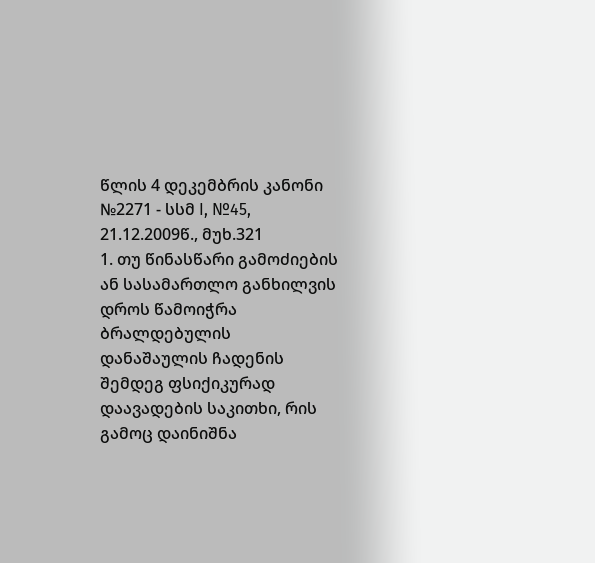წლის 4 დეკემბრის კანონი №2271 - სსმ I, №45, 21.12.2009წ., მუხ.321
1. თუ წინასწარი გამოძიების ან სასამართლო განხილვის დროს წამოიჭრა ბრალდებულის დანაშაულის ჩადენის შემდეგ ფსიქიკურად დაავადების საკითხი, რის გამოც დაინიშნა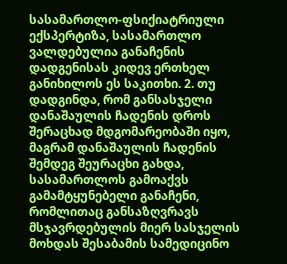სასამართლო-ფსიქიატრიული ექსპერტიზა, სასამართლო ვალდებულია განაჩენის დადგენისას კიდევ ერთხელ განიხილოს ეს საკითხი. 2. თუ დადგინდა, რომ განსასჯელი დანაშაულის ჩადენის დროს შერაცხად მდგომარეობაში იყო, მაგრამ დანაშაულის ჩადენის შემდეგ შეურაცხი გახდა, სასამართლოს გამოაქვს გამამტყუნებელი განაჩენი, რომლითაც განსაზღვრავს მსჯავრდებულის მიერ სასჯელის მოხდას შესაბამის სამედიცინო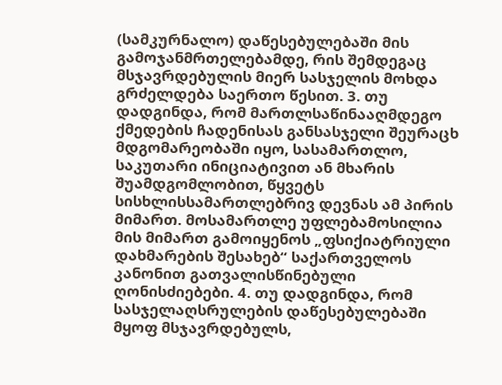(სამკურნალო) დაწესებულებაში მის გამოჯანმრთელებამდე, რის შემდეგაც მსჯავრდებულის მიერ სასჯელის მოხდა გრძელდება საერთო წესით. 3. თუ დადგინდა, რომ მართლსაწინააღმდეგო ქმედების ჩადენისას განსასჯელი შეურაცხ მდგომარეობაში იყო, სასამართლო, საკუთარი ინიციატივით ან მხარის შუამდგომლობით, წყვეტს სისხლისსამართლებრივ დევნას ამ პირის მიმართ. მოსამართლე უფლებამოსილია მის მიმართ გამოიყენოს „ფსიქიატრიული დახმარების შესახებ“ საქართველოს კანონით გათვალისწინებული ღონისძიებები. 4. თუ დადგინდა, რომ სასჯელაღსრულების დაწესებულებაში მყოფ მსჯავრდებულს,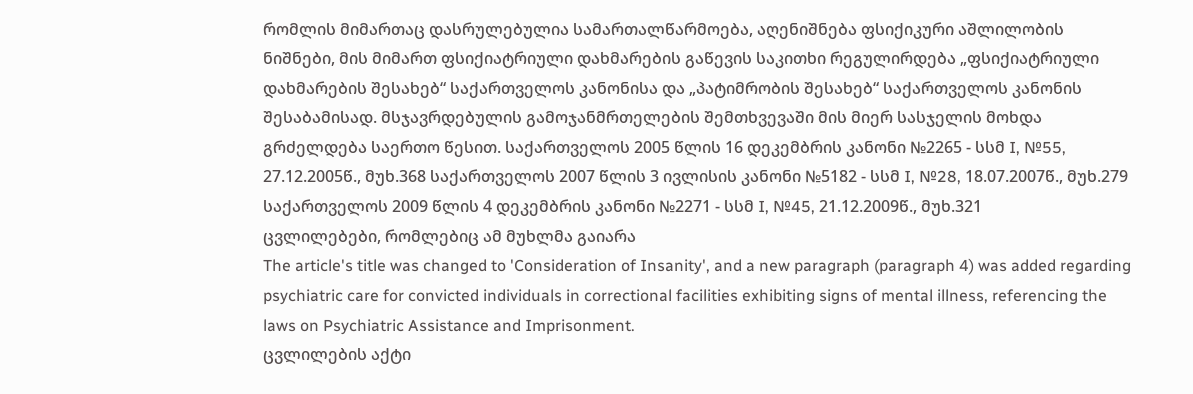რომლის მიმართაც დასრულებულია სამართალწარმოება, აღენიშნება ფსიქიკური აშლილობის ნიშნები, მის მიმართ ფსიქიატრიული დახმარების გაწევის საკითხი რეგულირდება „ფსიქიატრიული დახმარების შესახებ“ საქართველოს კანონისა და „პატიმრობის შესახებ“ საქართველოს კანონის შესაბამისად. მსჯავრდებულის გამოჯანმრთელების შემთხვევაში მის მიერ სასჯელის მოხდა გრძელდება საერთო წესით. საქართველოს 2005 წლის 16 დეკემბრის კანონი №2265 - სსმ I, №55, 27.12.2005წ., მუხ.368 საქართველოს 2007 წლის 3 ივლისის კანონი №5182 - სსმ I, №28, 18.07.2007წ., მუხ.279 საქართველოს 2009 წლის 4 დეკემბრის კანონი №2271 - სსმ I, №45, 21.12.2009წ., მუხ.321
ცვლილებები, რომლებიც ამ მუხლმა გაიარა
The article's title was changed to 'Consideration of Insanity', and a new paragraph (paragraph 4) was added regarding psychiatric care for convicted individuals in correctional facilities exhibiting signs of mental illness, referencing the laws on Psychiatric Assistance and Imprisonment.
ცვლილების აქტი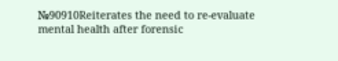№90910Reiterates the need to re-evaluate mental health after forensic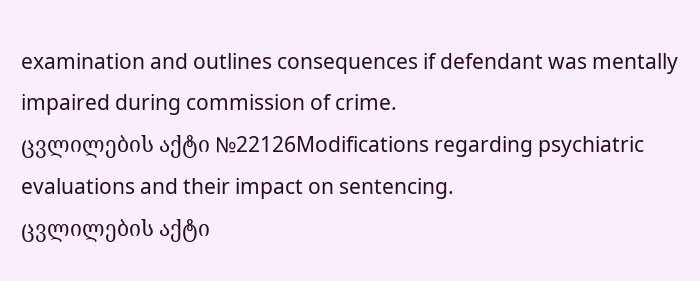examination and outlines consequences if defendant was mentally impaired during commission of crime.
ცვლილების აქტი №22126Modifications regarding psychiatric evaluations and their impact on sentencing.
ცვლილების აქტი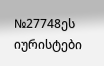№27748ეს იურისტები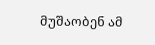მუშაობენ ამ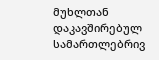მუხლთან დაკავშირებულ სამართლებრივ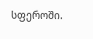სფეროში.